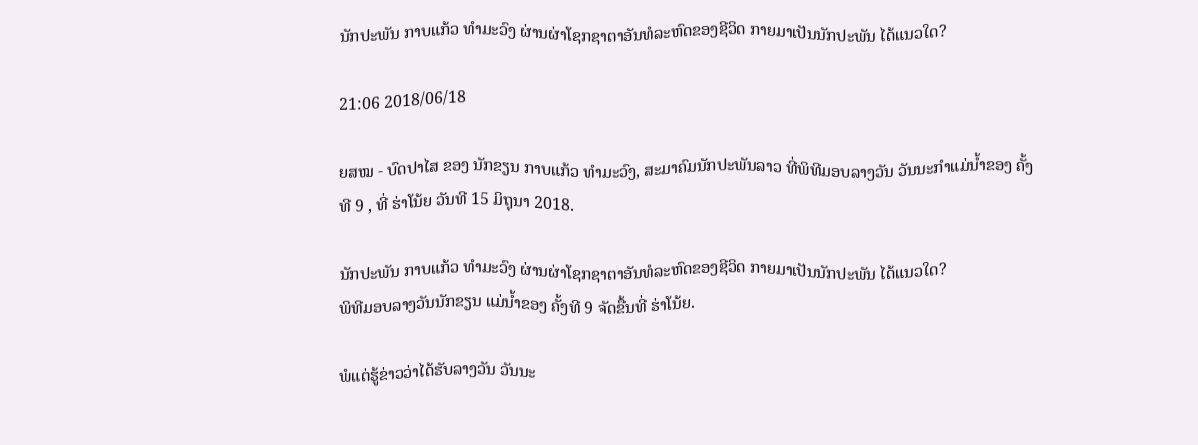ນັກປະພັນ ກາບແກ້ວ ທຳມະວົງ ຜ່ານຜ່າໂຊກຊາຕາອັນທໍລະຫົດຂອງຊີວິດ ກາຍມາເປັນນັກປະພັນ ໄດ້ແນວໃດ?

21:06 2018/06/18

ຍສໝ - ບົດປາໄສ ຂອງ ນັກຂຽນ ກາບແກ້ວ ທຳມະວົງ, ສະມາຄົມນັກປະພັນລາວ ທີ່ພິທີມອບລາງວັນ ວັນນະກຳແມ່ນ້ຳຂອງ ຄັ້ງທີ 9 , ທີ່ ຮ່າໂນ້ຍ ວັນທີ 15 ມິຖຸນາ 2018.

ນັກປະພັນ ກາບແກ້ວ ທຳມະວົງ ຜ່ານຜ່າໂຊກຊາຕາອັນທໍລະຫົດຂອງຊີວິດ ກາຍມາເປັນນັກປະພັນ ໄດ້ແນວໃດ?
ພິທີມອບລາງວັນນັກຂຽນ ແມ່ນ້ຳຂອງ ຄັ້ງທີ 9 ຈັດຂື້ນທີ່ ຮ່າໂນ້ຍ.

ພໍແຕ່ຮູ້ຂ່າວວ່າໄດ້ຮັບລາງວັນ ວັນນະ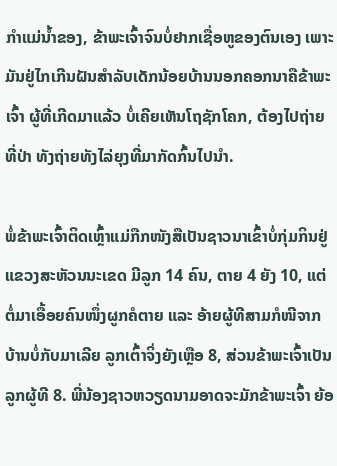ກຳແມ່ນ້ຳຂອງ, ຂ້າພະເຈົ້າຈົນບໍ່ຢາກເຊື່ອຫູຂອງຕົນເອງ ເພາະມັນຢູ່ໄກເກີນຝັນສຳລັບເດັກນ້ອຍບ້ານນອກຄອກນາຄືຂ້າພະເຈົ້າ ຜູ້ທີ່ເກີດມາແລ້ວ ບໍ່ເຄີຍເຫັນໂຖຊັກໂຄກ, ຕ້ອງໄປຖ່າຍທີ່ປ່າ ທັງຖ່າຍທັງໄລ່ຍຸງທີ່ມາກັດກົ້ນໄປນຳ.

ພໍ່ຂ້າພະເຈົ້າຕິດເຫຼົ້າແມ່ກືກໜັງສືເປັນຊາວນາເຂົ້າບໍ່ກຸ່ມກິນຢູ່ແຂວງສະຫັວນນະເຂດ ມີລູກ 14 ຄົນ, ຕາຍ 4 ຍັງ 10, ແຕ່ຕໍ່ມາເອື້ອຍຄົນໜຶ່ງຜູກຄໍຕາຍ ແລະ ອ້າຍຜູ້ທີສາມກໍໜີຈາກບ້ານບໍ່ກັບມາເລີຍ ລູກເຕົ້າຈິ່ງຍັງເຫຼືອ 8, ສ່ວນຂ້າພະເຈົ້າເປັນລູກຜູ້ທີ 8. ພີ່ນ້ອງຊາວຫວຽດນາມອາດຈະມັກຂ້າພະເຈົ້າ ຍ້ອ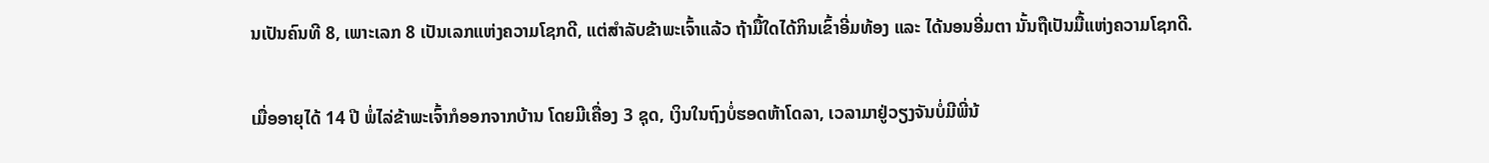ນເປັນຄົນທີ 8, ເພາະເລກ 8 ເປັນເລກແຫ່ງຄວາມໂຊກດີ, ແຕ່ສຳລັບຂ້າພະເຈົ້າແລ້ວ ຖ້າມື້ໃດໄດ້ກິນເຂົ້າອີ່ມທ້ອງ ແລະ ໄດ້ນອນອີ່ມຕາ ນັ້ນຖືເປັນມື້ແຫ່ງຄວາມໂຊກດີ.

ເມື່ອອາຍຸໄດ້ 14 ປີ ພໍ່ໄລ່ຂ້າພະເຈົ້າກໍອອກຈາກບ້ານ ໂດຍມີເຄື່ອງ 3 ຊຸດ, ເງິນໃນຖົງບໍ່ຮອດຫ້າໂດລາ, ເວລາມາຢູ່ວຽງຈັນບໍ່ມີພີ່ນ້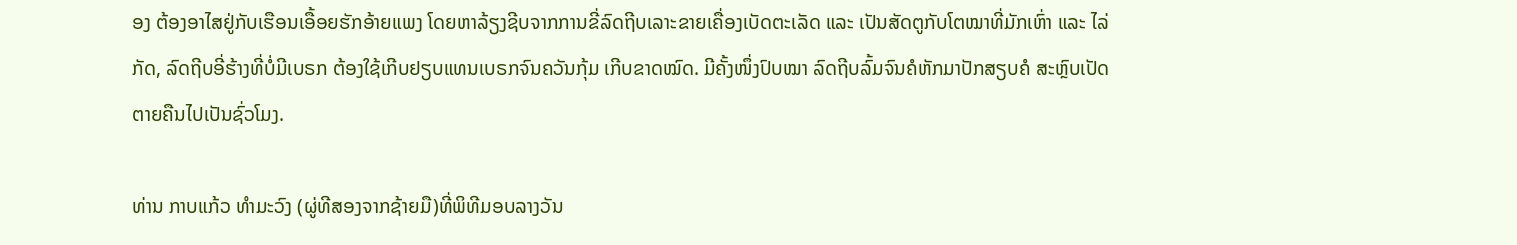ອງ ຕ້ອງອາໄສຢູ່ກັບເຮືອນເອື້ອຍຮັກອ້າຍແພງ ໂດຍຫາລ້ຽງຊີບຈາກການຂີ່ລົດຖີບເລາະຂາຍເຄື່ອງເບັດຕະເລັດ ແລະ ເປັນສັດຕູກັບໂຕໝາທີ່ມັກເຫົ່າ ແລະ ໄລ່ກັດ, ລົດຖີບອີ່ຮ້າງທີ່ບໍ່ມີເບຣກ ຕ້ອງໃຊ້ເກີບຢຽບແທນເບຣກຈົນຄວັນກຸ້ມ ເກີບຂາດໝົດ. ມີຄັ້ງໜຶ່ງປົບໝາ ລົດຖີບລົ້ມຈົນຄໍຫັກມາປັກສຽບຄໍ ສະຫຼົບເປັດຕາຍຄືນໄປເປັນຊົ່ວໂມງ.

ທ່ານ ກາບແກ້ວ ທຳມະວົງ (ຜູ່ທີສອງຈາກຊ້າຍມື)ທີ່ພິທີມອບລາງວັນ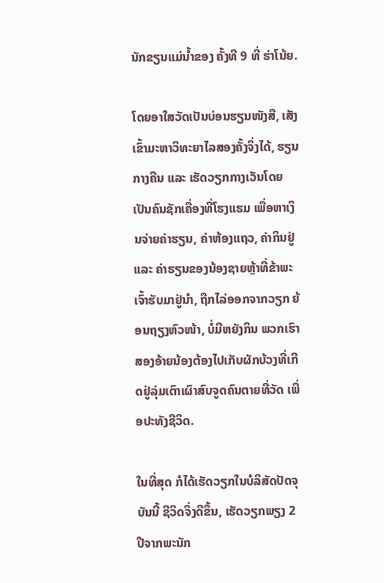ນັກຂຽນແມ່ນ້ຳຂອງ ຄັ້ງທີ 9 ທີ່ ຮ່າໂນ້ຍ.

ໂດຍອາໃສວັດເປັນບ່ອນຮຽນໜັງສື, ເສັງເຂົ້າມະຫາວິທະຍາໄລສອງຄັ້ງຈິ່ງໄດ້, ຮຽນກາງຄືນ ແລະ ເຮັດວຽກກາງເວັນໂດຍເປັນຄົນຊັກເຄື່ອງທີ່ໂຮງແຮມ ເພື່ອຫາເງິນຈ່າຍຄ່າຮຽນ, ຄ່າຫ້ອງແຖວ, ຄ່າກິນຢູ່ ແລະ ຄ່າຮຽນຂອງນ້ອງຊາຍຫຼ້າທີ່ຂ້າພະເຈົ້າຮັບມາຢູ່ນຳ, ຖືກໄລ່ອອກຈາກວຽກ ຍ້ອນຖຽງຫົວໜ້າ, ບໍ່ມີຫຍັງກິນ ພວກເຮົາສອງອ້າຍນ້ອງຕ້ອງໄປເກັບຜັກບ້ວງທີ່ເກີດຢູ່ລຸ່ມເຕົາເຜົາສົບຈູດຄົນຕາຍທີ່ວັດ ເພື່ອປະທັງຊີວິດ.

ໃນທີ່ສຸດ ກໍໄດ້ເຮັດວຽກໃນບໍລິສັດປັດຈຸບັນນີ້ ຊີວິດຈິ່ງດີຂຶ້ນ, ເຮັດວຽກພຽງ 2 ປີຈາກພະນັກ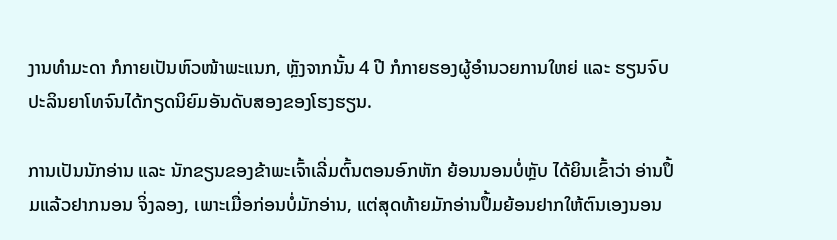ງານທຳມະດາ ກໍກາຍເປັນຫົວໜ້າພະແນກ, ຫຼັງຈາກນັ້ນ 4 ປີ ກໍກາຍຮອງຜູ້ອຳນວຍການໃຫຍ່ ແລະ ຮຽນຈົບປະລິນຍາໂທຈົນໄດ້ກຽດນິຍົມອັນດັບສອງຂອງໂຮງຮຽນ.

ການເປັນນັກອ່ານ ແລະ ນັກຂຽນຂອງຂ້າພະເຈົ້າເລີ່ມຕົ້ນຕອນອົກຫັກ ຍ້ອນນອນບໍ່ຫຼັບ ໄດ້ຍິນເຂົ້າວ່າ ອ່ານປຶ້ມແລ້ວຢາກນອນ ຈິ່ງລອງ, ເພາະເມື່ອກ່ອນບໍ່ມັກອ່ານ, ແຕ່ສຸດທ້າຍມັກອ່ານປຶ້ມຍ້ອນຢາກໃຫ້ຕົນເອງນອນ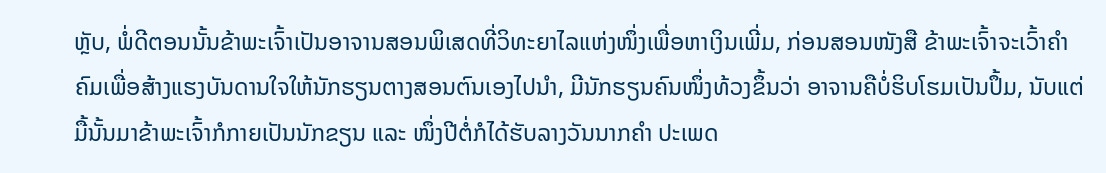ຫຼັບ, ພໍ່ດີຕອນນັ້ນຂ້າພະເຈົ້າເປັນອາຈານສອນພິເສດທີ່ວິທະຍາໄລແຫ່ງໜຶ່ງເພື່ອຫາເງິນເພີ່ມ, ກ່ອນສອນໜັງສື ຂ້າພະເຈົ້າຈະເວົ້າຄຳຄົມເພື່ອສ້າງແຮງບັນດານໃຈໃຫ້ນັກຮຽນຕາງສອນຕົນເອງໄປນຳ, ມີນັກຮຽນຄົນໜຶ່ງທ້ວງຂຶ້ນວ່າ ອາຈານຄືບໍ່ຮິບໂຮມເປັນປຶ້ມ, ນັບແຕ່ມື້ນັ້ນມາຂ້າພະເຈົ້າກໍກາຍເປັນນັກຂຽນ ແລະ ໜຶ່ງປີຕໍ່ກໍໄດ້ຮັບລາງວັນນາກຄຳ ປະເພດ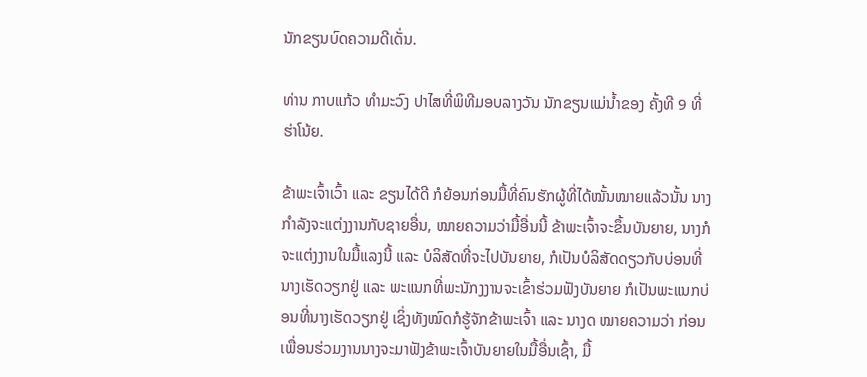ນັກຂຽນບົດຄວາມດີເດັ່ນ.

ທ່ານ ກາບແກ້ວ ທຳມະວົງ ປາໄສທີ່ພິທີມອບລາງວັນ ນັກຂຽນແມ່ນ້ຳຂອງ ຄັ້ງທີ 9 ທີ່ ຮ່າໂນ້ຍ.

ຂ້າພະເຈົ້າເວົ້າ ແລະ ຂຽນໄດ້ດີ ກໍຍ້ອນກ່ອນມື້ທີ່ຄົນຮັກຜູ້ທີ່ໄດ້ໝັ້ນໝາຍແລ້ວນັ້ນ ນາງກຳລັງຈະແຕ່ງງານກັບຊາຍອື່ນ, ໝາຍຄວາມວ່າມື້ອື່ນນີ້ ຂ້າພະເຈົ້າຈະຂຶ້ນບັນຍາຍ, ນາງກໍຈະແຕ່ງງານໃນມື້ແລງນີ້ ແລະ ບໍລິສັດທີ່ຈະໄປບັນຍາຍ, ກໍເປັນບໍລິສັດດຽວກັບບ່ອນທີ່ນາງເຮັດວຽກຢູ່ ແລະ ພະແນກທີ່ພະນັກງງານຈະເຂົ້າຮ່ວມຟັງບັນຍາຍ ກໍເປັນພະແນກບ່ອນທີ່ນາງເຮັດວຽກຢູ່ ເຊິ່ງທັງໝົດກໍຮູ້ຈັກຂ້າພະເຈົ້າ ແລະ ນາງດ ໝາຍຄວາມວ່າ ກ່ອນເພື່ອນຮ່ວມງານນາງຈະມາຟັງຂ້າພະເຈົ້າບັນຍາຍໃນມື້ອື່ນເຊົ້າ, ມື້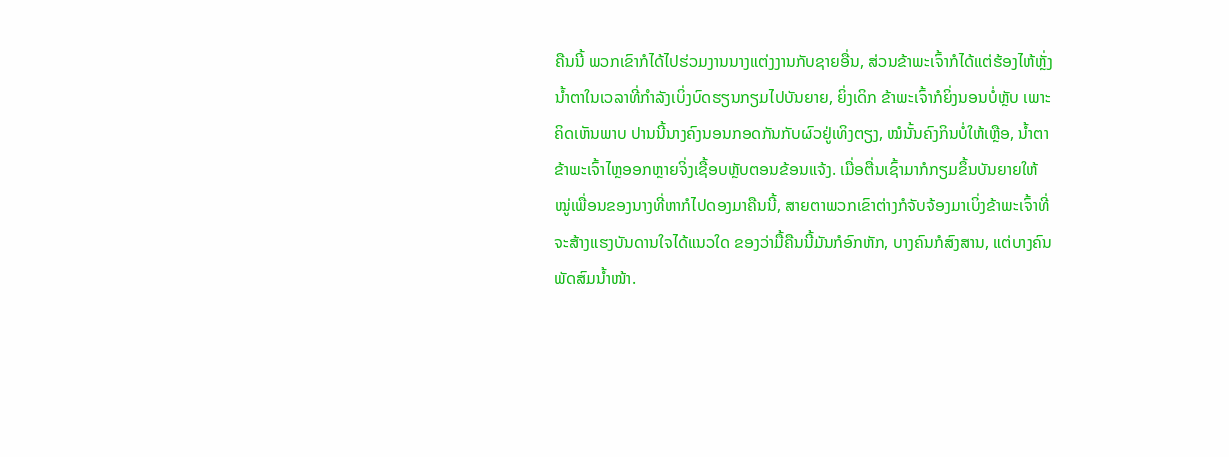ຄືນນີ້ ພວກເຂົາກໍໄດ້ໄປຮ່ວມງານນາງແຕ່ງງານກັບຊາຍອື່ນ, ສ່ວນຂ້າພະເຈົ້າກໍໄດ້ແຕ່ຮ້ອງໄຫ້ຫຼັ່ງນ້ຳຕາໃນເວລາທີ່ກຳລັງເບິ່ງບົດຮຽນກຽມໄປບັນຍາຍ, ຍິ່ງເດິກ ຂ້າພະເຈົ້າກໍຍິ່ງນອນບໍ່ຫຼັບ ເພາະຄິດເຫັນພາບ ປານນີ້ນາງຄົງນອນກອດກັນກັບຜົວຢູ່ເທິງຕຽງ, ໝໍນັ້ນຄົງກິນບໍ່ໃຫ້ເຫຼືອ, ນ້ຳຕາຂ້າພະເຈົ້າໄຫຼອອກຫຼາຍຈິ່ງເຊື້ອບຫຼັບຕອນຂ້ອນແຈ້ງ. ເມື່ອຕື່ນເຊົ້າມາກໍກຽມຂຶ້ນບັນຍາຍໃຫ້ໝູ່ເພື່ອນຂອງນາງທີ່ຫາກໍໄປດອງມາຄືນນີ້, ສາຍຕາພວກເຂົາຕ່າງກໍຈັບຈ້ອງມາເບິ່ງຂ້າພະເຈົ້າທີ່ຈະສ້າງແຮງບັນດານໃຈໄດ້ແນວໃດ ຂອງວ່າມື້ຄືນນີ້ມັນກໍອົກຫັກ, ບາງຄົນກໍສົງສານ, ແຕ່ບາງຄົນພັດສົມນ້ຳໜ້າ.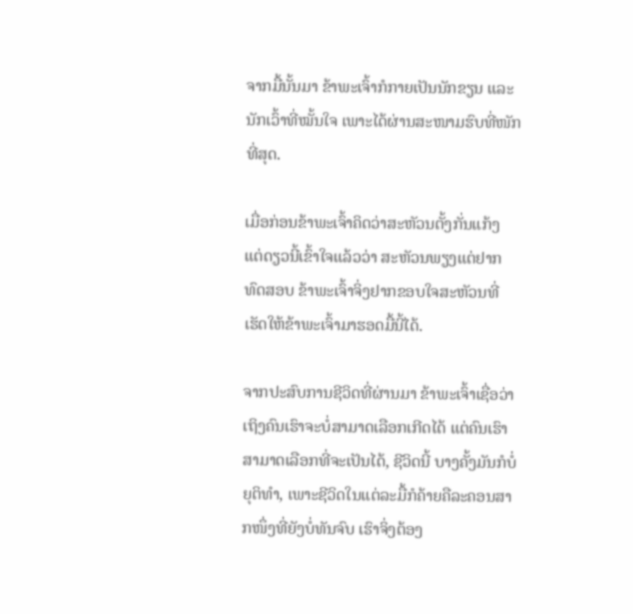ຈາກມື້ນັ້ນມາ ຂ້າພະເຈົ້າກໍກາຍເປັນນັກຂຽນ ແລະ ນັກເວົ້າທີ່ໝັ້ນໃຈ ເພາະໄດ້ຜ່ານສະໜາມຮົບທີ່ໜັກທີ່ສຸດ.

ເມື່ອກ່ອນຂ້າພະເຈົ້າຄິດວ່າສະຫັວນຕັ້ງກັ່ນແກ້ງ ແຕ່ດຽວນີ້ເຂົ້າໃຈແລ້ວວ່າ ສະຫັວນພຽງແຕ່ຢາກທົດສອບ ຂ້າພະເຈົ້າຈິ່ງຢາກຂອບໃຈສະຫັວນທີ່ເຮັດໃຫ້ຂ້າພະເຈົ້າມາຮອດມື້ນີ້ໄດ້.

ຈາກປະສົບການຊີວິດທີ່ຜ່ານມາ ຂ້າພະເຈົ້າເຊື່ອວ່າ ເຖິງຄົນເຮົາຈະບໍ່ສາມາດເລືອກເກີດໄດ້ ແຕ່ຄົນເຮົາສາມາດເລືອກທີ່ຈະເປັນໄດ້, ຊີວິດນີ້ ບາງຄັ້ງມັນກໍບໍ່ຍຸຕິທຳ, ເພາະຊີວິດໃນແຕ່ລະມື້ກໍຄ້າຍຄືລະຄອນສາກໜຶ່ງທີ່ຍັງບໍ່ທັນຈົບ ເຮົາຈິ່ງຕ້ອງ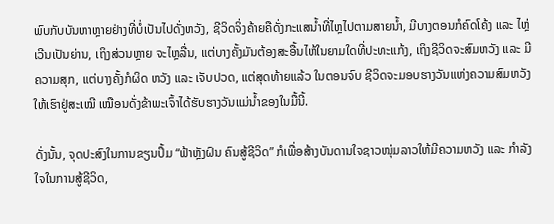ພົບກັບບັນຫາຫຼາຍຢ່າງທີ່ບໍ່ເປັນໄປດັ່ງຫວັງ, ຊີວິດຈິ່ງຄ້າຍຄືດັ່ງກະແສນ້ຳທີ່ໄຫຼໄປຕາມສາຍນ້ຳ, ມີບາງຕອນກໍຄົດໂຄ້ງ ແລະ ໄຫຼ່ເວີນເປັນຍ່ານ, ເຖິງສ່ວນຫຼາຍ ຈະໄຫຼລື່ນ, ແຕ່ບາງຄັ້ງມັນຕ້ອງສະອື້ນໄຫ້ໃນຍາມໃດທີ່ປະທະແກ້ງ, ເຖິງຊີວິດຈະສົມຫວັງ ແລະ ມີຄວາມສຸກ, ແຕ່ບາງຄັ້ງກໍຜິດ ຫວັງ ແລະ ເຈັບປວດ, ແຕ່ສຸດທ້າຍແລ້ວ ໃນຕອນຈົບ ຊີວິດຈະມອບຮາງວັນແຫ່ງຄວາມສົມຫວັງໃຫ້ເຮົາຢູ່ສະເໝີ ເໝືອນດັ່ງຂ້າພະເຈົ້າໄດ້ຮັບຮາງວັນແມ່ນ້ຳຂອງໃນມື້ນີ້.

ດັ່ງນັ້ນ, ຈຸດປະສົງໃນການຂຽນປຶ້ມ “ຟ້າຫຼັງຝົນ ຄົນສູ້ຊີວິດ” ກໍເພື່ອສ້າງບັນດານໃຈຊາວໜຸ່ມລາວໃຫ້ມີຄວາມຫວັງ ແລະ ກຳລັງໃຈໃນການສູ້ຊີວິດ,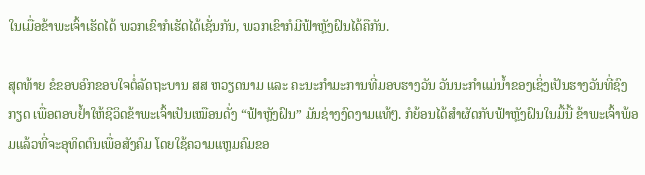ໃນເມື່ອຂ້າພະເຈົ້າເຮັດໄດ້ ພວກເຂົາກໍເຮັດໄດ້ເຊັ່ນກັນ, ພວກເຂົາກໍມີຟ້າຫຼັງຝົນໄດ້ຄືກັນ.

ສຸດທ້າຍ ຂໍຂອບອົກຂອບໃຈຕໍ່ລັດຖະບານ ສສ ຫວຽດນາມ ແລະ ຄະນະກຳມະການທີ່ມອບຮາງວັນ ວັນນະກຳແມ່ນ້ຳຂອງເຊິ່ງເປັນຮາງວັນທີ່ຊົງກຽດ ເພື່ອຕອບຢ້ຳໃຫ້ຊີວິດຂ້າພະເຈົ້າເປັນເໝືອນດັ່ງ “ຟ້າຫຼັງຝົນ” ມັນຊ່າງງົດງາມແທ້ໆ. ກໍຍ້ອນໄດ້ສຳຜັດກັບຟ້າຫຼັງຝົນໃນມື້ນີ້ ຂ້າພະເຈົ້າພ້ອມແລ້ວທີ່ຈະອຸທິດຕົນເພື່ອສັງຄົມ ໂດຍໃຊ້ຄວາມແຫຼມຄົມຂອ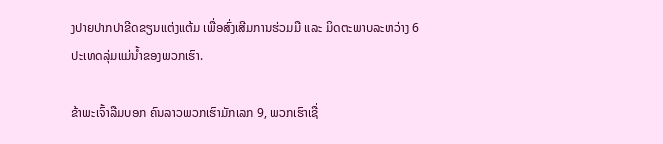ງປາຍປາກປາຂີດຂຽນແຕ່ງແຕ້ມ ເພື່ອສົ່ງເສີມການຮ່ວມມື ແລະ ມິດຕະພາບລະຫວ່າງ 6 ປະເທດລຸ່ມແມ່ນ້ຳຂອງພວກເຮົາ.

ຂ້າພະເຈົ້າລືມບອກ ຄົນລາວພວກເຮົາມັກເລກ 9, ພວກເຮົາເຊື່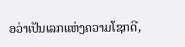ອວ່າເປັນເລກແຫ່ງຄວາມໂຊກດີ,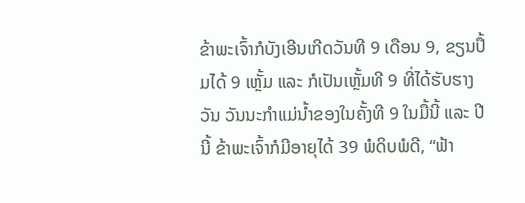ຂ້າພະເຈົ້າກໍບັງເອີນເກີດວັນທີ 9 ເດືອນ 9, ຂຽນປຶ້ມໄດ້ 9 ເຫຼັ້ມ ແລະ ກໍເປັນເຫຼັ້ມທີ 9 ທີ່ໄດ້ຮັບຮາງວັນ ວັນນະກຳແມ່ນ້ຳຂອງໃນຄັ້ງທີ 9 ໃນມື້ນີ້ ແລະ ປີນີ້ ຂ້າພະເຈົ້າກໍມີອາຍຸໄດ້ 39 ພໍດິບພໍດີ, “ຟ້າ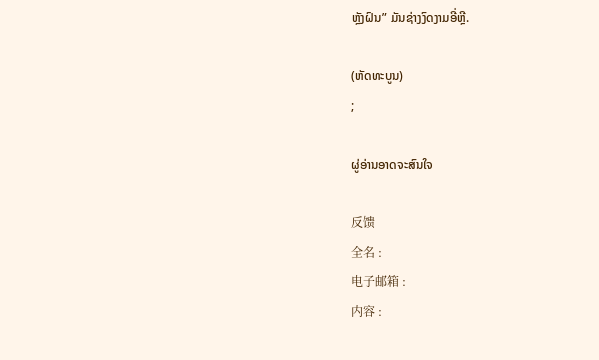ຫຼັງຝົນ” ມັນຊ່າງງົດງາມອີ່ຫຼີ.

(ຫັດທະບູນ)
;

ຜູ່ອ່ານອາດຈະສົນໃຈ

反馈
全名 :
电子邮箱 :
内容 :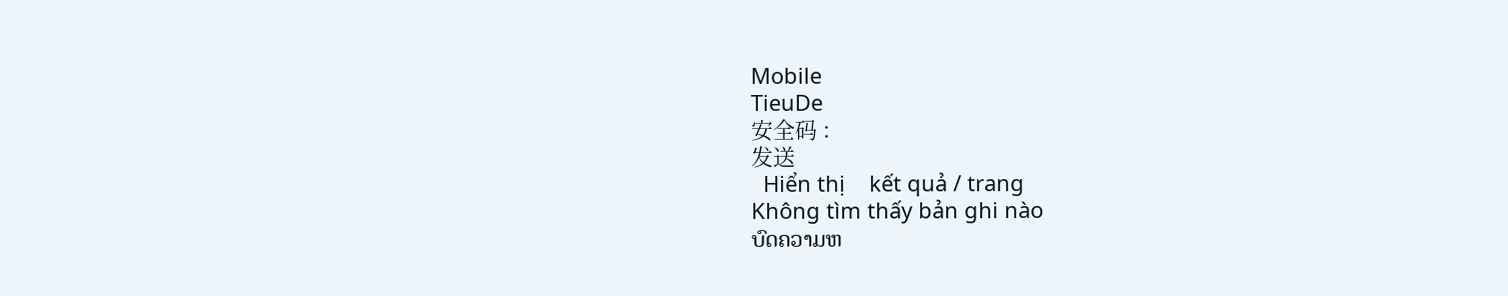Mobile
TieuDe
安全码 :
发送
  Hiển thị    kết quả / trang
Không tìm thấy bản ghi nào
ບົດຄວາມຫ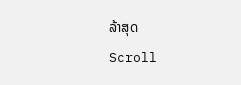ລ້າສຸດ
Scroll